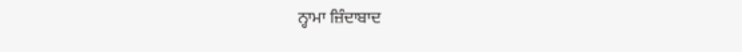ਨ੍ਹਾਮਾ ਜ਼ਿੰਦਾਬਾਦ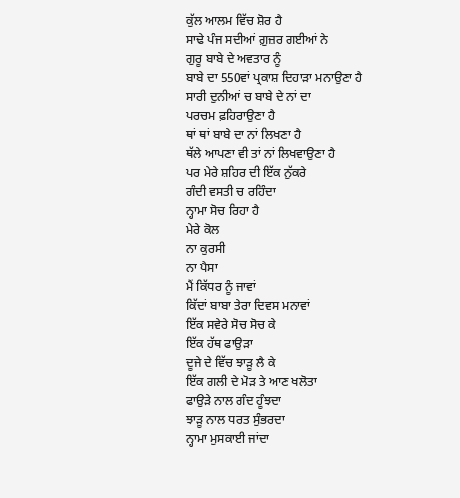ਕੁੱਲ ਆਲਮ ਵਿੱਚ ਸ਼ੋਰ ਹੈ
ਸਾਢੇ ਪੰਜ ਸਦੀਆਂ ਗ਼ੁਜ਼ਰ ਗਈਆਂ ਨੇ
ਗੁਰੂ ਬਾਬੇ ਦੇ ਅਵਤਾਰ ਨੂੰ
ਬਾਬੇ ਦਾ 550ਵਾਂ ਪ੍ਰਕਾਸ਼ ਦਿਹਾੜਾ ਮਨਾਉਣਾ ਹੈ
ਸਾਰੀ ਦੁਨੀਆਂ ਚ ਬਾਬੇ ਦੇ ਨਾਂ ਦਾ
ਪਰਚਮ ਫ਼ਹਿਰਾਉਣਾ ਹੈ
ਥਾਂ ਥਾਂ ਬਾਬੇ ਦਾ ਨਾਂ ਲਿਖਣਾ ਹੈ
ਥੱਲੇ ਆਪਣਾ ਵੀ ਤਾਂ ਨਾਂ ਲਿਖਵਾਉਣਾ ਹੈ
ਪਰ ਮੇਰੇ ਸ਼ਹਿਰ ਦੀ ਇੱਕ ਨੁੱਕਰੇ
ਗੰਦੀ ਵਸਤੀ ਚ ਰਹਿੰਦਾ
ਨ੍ਹਾਮਾ ਸੋਚ ਰਿਹਾ ਹੈ
ਮੇਰੇ ਕੋਲ
ਨਾ ਕੁਰਸੀ
ਨਾ ਪੈਸਾ
ਮੈਂ ਕਿੱਧਰ ਨੂੰ ਜਾਵਾਂ
ਕਿੱਦਾਂ ਬਾਬਾ ਤੇਰਾ ਦਿਵਸ ਮਨਾਵਾਂ
ਇੱਕ ਸਵੇਰੇ ਸੋਚ ਸੋਚ ਕੇ
ਇੱਕ ਹੱਥ ਫਾਉੜਾ
ਦੂਜੇ ਦੇ ਵਿੱਚ ਝਾੜੂ ਲੈ ਕੇ
ਇੱਕ ਗਲੀ ਦੇ ਮੋੜ ਤੇ ਆਣ ਖਲੋਤਾ
ਫਾਉੜੇ ਨਾਲ ਗੰਦ ਹੂੰਝਦਾ
ਝਾੜੂ ਨਾਲ ਧਰਤ ਸੁੰਭਰਦਾ
ਨ੍ਹਾਮਾ ਮੁਸਕਾਈ ਜਾਂਦਾ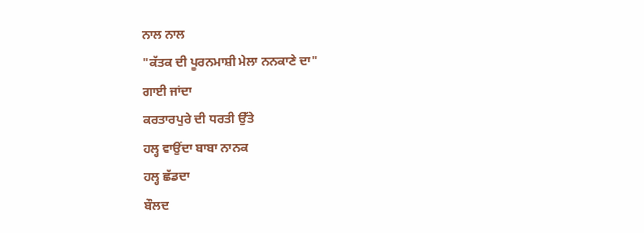ਨਾਲ ਨਾਲ
"ਕੱਤਕ ਦੀ ਪੂਰਨਮਾਸ਼ੀ ਮੇਲਾ ਨਨਕਾਣੇ ਦਾ"
ਗਾਈ ਜਾਂਦਾ
ਕਰਤਾਰਪੁਰੇ ਦੀ ਧਰਤੀ ਉੱਤੇ
ਹਲ੍ਹ ਵਾਉਂਦਾ ਬਾਬਾ ਨਾਨਕ
ਹਲ੍ਹ ਛੱਡਦਾ
ਬੌਲਦ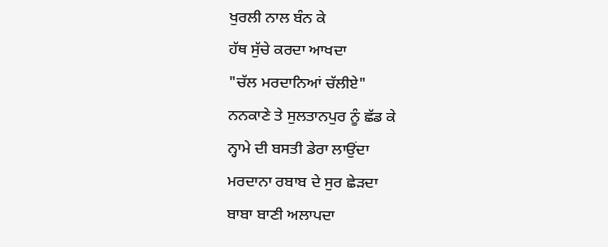ਖੁਰਲੀ ਨਾਲ ਬੰਨ ਕੇ
ਹੱਥ ਸੁੱਚੇ ਕਰਦਾ ਆਖਦਾ
"ਚੱਲ ਮਰਦਾਨਿਆਂ ਚੱਲੀਏ"
ਨਨਕਾਣੇ ਤੇ ਸੁਲਤਾਨਪੁਰ ਨੂੰ ਛੱਡ ਕੇ
ਨ੍ਹਾਮੇ ਦੀ ਬਸਤੀ ਡੇਰਾ ਲਾਉਂਦਾ
ਮਰਦਾਨਾ ਰਬਾਬ ਦੇ ਸੁਰ ਛੇੜਦਾ
ਬਾਬਾ ਬਾਣੀ ਅਲਾਪਦਾ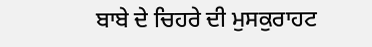ਬਾਬੇ ਦੇ ਚਿਹਰੇ ਦੀ ਮੁਸਕੁਰਾਹਟ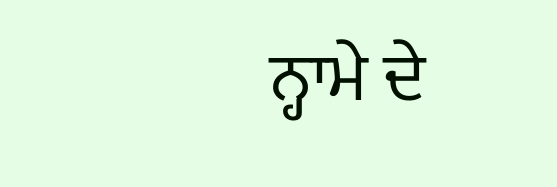ਨ੍ਹਾਮੇ ਦੇ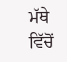ਮੱਥੇ ਵਿੱਚੋਂ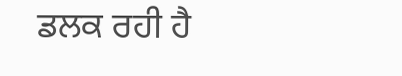ਡਲਕ ਰਹੀ ਹੈ